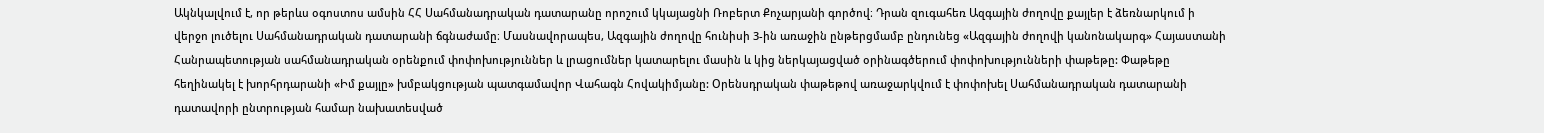Ակնկալվում է, որ թերևս օգոստոս ամսին ՀՀ Սահմանադրական դատարանը որոշում կկայացնի Ռոբերտ Քոչարյանի գործով։ Դրան զուգահեռ Ազգային ժողովը քայլեր է ձեռնարկում ի վերջո լուծելու Սահմանադրական դատարանի ճգնաժամը։ Մասնավորապես, Ազգային ժողովը հունիսի 3-ին առաջին ընթերցմամբ ընդունեց «Ազգային ժողովի կանոնակարգ» Հայաստանի Հանրապետության սահմանադրական օրենքում փոփոխություններ և լրացումներ կատարելու մասին և կից ներկայացված օրինագծերում փոփոխությունների փաթեթը: Փաթեթը հեղինակել է խորհրդարանի «Իմ քայլը» խմբակցության պատգամավոր Վահագն Հովակիմյանը: Օրենսդրական փաթեթով առաջարկվում է փոփոխել Սահմանադրական դատարանի դատավորի ընտրության համար նախատեսված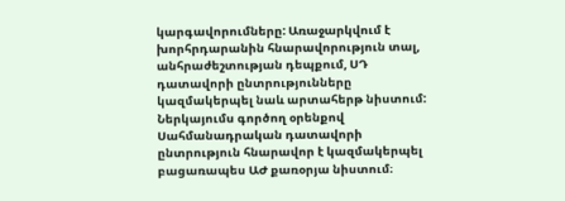կարգավորումները: Առաջարկվում է խորհրդարանին հնարավորություն տալ, անհրաժեշտության դեպքում, ՍԴ դատավորի ընտրությունները կազմակերպել նաև արտահերթ նիստում: Ներկայումս գործող օրենքով Սահմանադրական դատավորի ընտրություն հնարավոր է կազմակերպել բացառապես ԱԺ քառօրյա նիստում։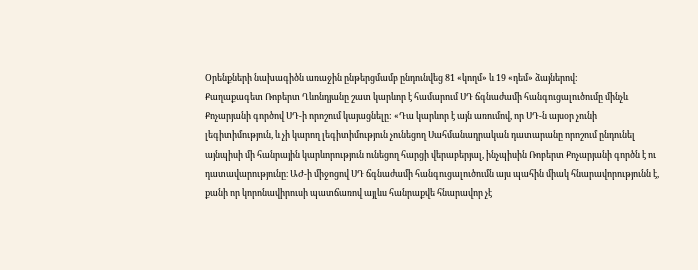Օրենքների նախագիծն առաջին ընթերցմամբ ընդունվեց 81 «կողմ» և 19 «դեմ» ձայներով:
Քաղաքագետ Ռոբերտ Ղևոնդյանը շատ կարևոր է համարում ՍԴ ճգնաժամի հանգուցալուծումը մինչև Քոչարյանի գործով ՍԴ-ի որոշում կայացնելը: «Դա կարևոր է այն առումով, որ ՍԴ-ն այսօր չունի լեգիտիմություն, և չի կարող լեգիտիմություն չունեցող Սահմանադրական դատարանը որոշում ընդունել այնպիսի մի հանրային կարևորություն ունեցող հարցի վերաբերյալ, ինչպիսին Ռոբերտ Քոչարյանի գործն է ու դատավարությունը։ ԱԺ-ի միջոցով ՍԴ ճգնաժամի հանգուցալուծումն այս պահին միակ հնարավորությունն է, քանի որ կորոնավիրուսի պատճառով այլևս հանրաքվե հնարավոր չէ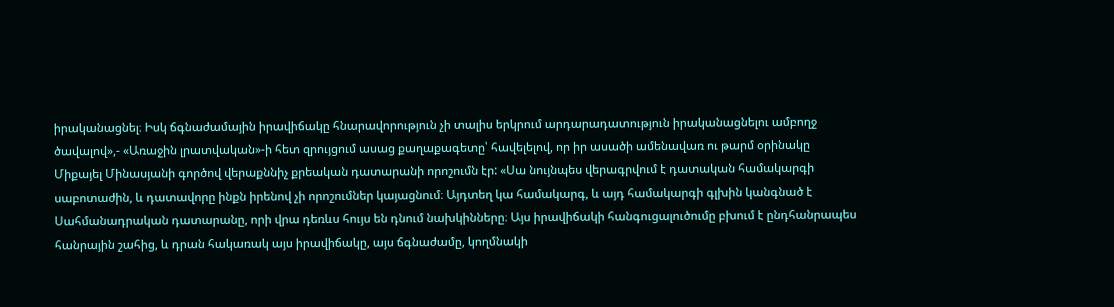իրականացնել։ Իսկ ճգնաժամային իրավիճակը հնարավորություն չի տալիս երկրում արդարադատություն իրականացնելու ամբողջ ծավալով»,- «Առաջին լրատվական»-ի հետ զրույցում ասաց քաղաքագետը՝ հավելելով, որ իր ասածի ամենավառ ու թարմ օրինակը Միքայել Մինասյանի գործով վերաքննիչ քրեական դատարանի որոշումն էր: «Սա նույնպես վերագրվում է դատական համակարգի սաբոտաժին, և դատավորը ինքն իրենով չի որոշումներ կայացնում։ Այդտեղ կա համակարգ, և այդ համակարգի գլխին կանգնած է Սահմանադրական դատարանը, որի վրա դեռևս հույս են դնում նախկինները։ Այս իրավիճակի հանգուցալուծումը բխում է ընդհանրապես հանրային շահից, և դրան հակառակ այս իրավիճակը, այս ճգնաժամը, կողմնակի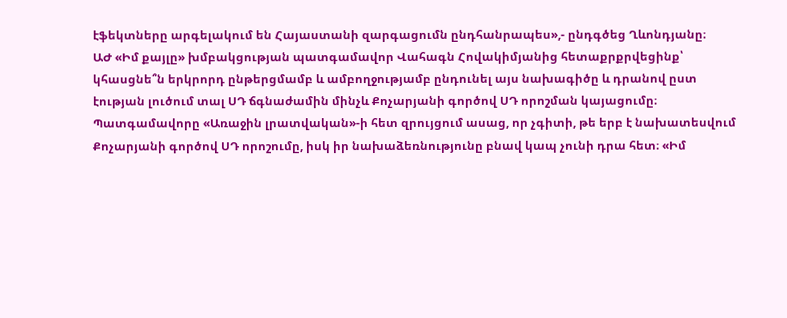էֆեկտները արգելակում են Հայաստանի զարգացումն ընդհանրապես»,- ընդգծեց Ղևոնդյանը։
ԱԺ «Իմ քայլը» խմբակցության պատգամավոր Վահագն Հովակիմյանից հետաքրքրվեցինք՝ կհասցնե՞ն երկրորդ ընթերցմամբ և ամբողջությամբ ընդունել այս նախագիծը և դրանով ըստ էության լուծում տալ ՍԴ ճգնաժամին մինչև Քոչարյանի գործով ՍԴ որոշման կայացումը։ Պատգամավորը «Առաջին լրատվական»-ի հետ զրույցում ասաց, որ չգիտի, թե երբ է նախատեսվում Քոչարյանի գործով ՍԴ որոշումը, իսկ իր նախաձեռնությունը բնավ կապ չունի դրա հետ։ «Իմ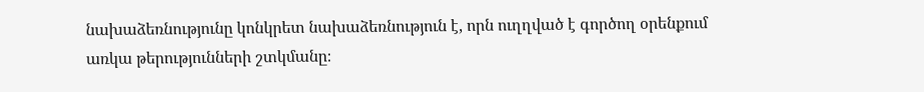նախաձեռնությունը կոնկրետ նախաձեռնություն է, որն ուղղված է գործող օրենքում առկա թերությունների շտկմանը։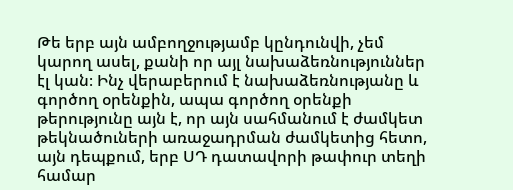Թե երբ այն ամբողջությամբ կընդունվի, չեմ կարող ասել, քանի որ այլ նախաձեռնություններ էլ կան։ Ինչ վերաբերում է նախաձեռնությանը և գործող օրենքին, ապա գործող օրենքի թերությունը այն է, որ այն սահմանում է ժամկետ թեկնածուների առաջադրման ժամկետից հետո, այն դեպքում, երբ ՍԴ դատավորի թափուր տեղի համար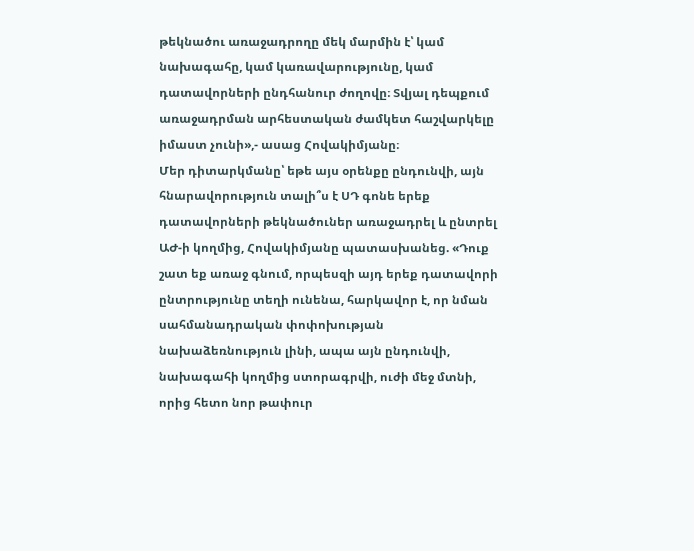թեկնածու առաջադրողը մեկ մարմին է՝ կամ նախագահը, կամ կառավարությունը, կամ դատավորների ընդհանուր ժողովը։ Տվյալ դեպքում առաջադրման արհեստական ժամկետ հաշվարկելը իմաստ չունի»,- ասաց Հովակիմյանը։
Մեր դիտարկմանը՝ եթե այս օրենքը ընդունվի, այն հնարավորություն տալի՞ս է ՍԴ գոնե երեք դատավորների թեկնածուներ առաջադրել և ընտրել ԱԺ-ի կողմից, Հովակիմյանը պատասխանեց. «Դուք շատ եք առաջ գնում, որպեսզի այդ երեք դատավորի ընտրությունը տեղի ունենա, հարկավոր է, որ նման սահմանադրական փոփոխության նախաձեռնություն լինի, ապա այն ընդունվի, նախագահի կողմից ստորագրվի, ուժի մեջ մտնի, որից հետո նոր թափուր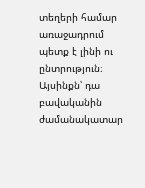տեղերի համար առաջադրում պետք է լինի ու ընտրություն։ Այսինքն՝ դա բավականին ժամանակատար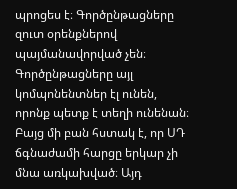պրոցես է։ Գործընթացները զուտ օրենքներով պայմանավորված չեն։ Գործընթացները այլ կոմպոնենտներ էլ ունեն, որոնք պետք է տեղի ունենան։ Բայց մի բան հստակ է, որ ՍԴ ճգնաժամի հարցը երկար չի մնա առկախված։ Այդ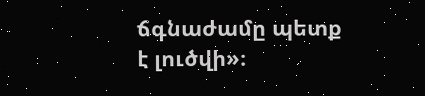ճգնաժամը պետք է լուծվի»։